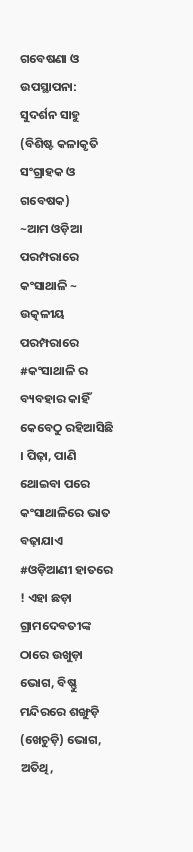ଗବେଷଣା ଓ ଉପସ୍ଥାପନା: ସୁଦର୍ଶନ ସାହୁ (ବିଶିଷ୍ଟ କଳାକୃତି ସଂଗ୍ରାହକ ଓ ଗବେଷକ)
~ଆମ ଓଡ଼ିଆ ପରମ୍ପରାରେ କଂସାଥାଳି ~
ଉତ୍କଳୀୟ ପରମ୍ପରାରେ #କଂସାଥାଳି ର ବ୍ୟବହାର କାହିଁ କେବେଠୁ ରହିଆସିଛି । ପିଢ଼ା, ପାଣି ଥୋଇବା ପରେ କଂସାଥାଳିରେ ଭାତ ବଢ଼ାଯାଏ #ଓଡ଼ିଆଣୀ ହାତରେ ! ଏହା ଛଡ଼ା ଗ୍ରାମଦେବତୀଙ୍କ ଠାରେ ଉଖୁଡ଼ା ଭୋଗ, ବିଷ୍ଣୁ ମନ୍ଦିରରେ ଶଙ୍ଖୁଡ଼ି (ଖେଚୁଡ଼ି) ଭୋଗ, ଅତିଥି,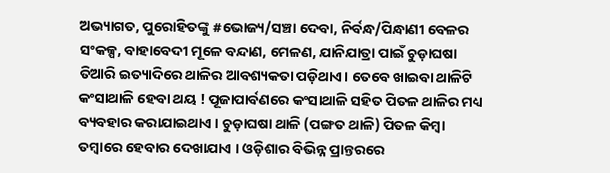ଅଭ୍ୟାଗତ, ପୁରୋହିତଙ୍କୁ #ଭୋଜ୍ୟ/ସଞ୍ଚା ଦେବା, ନିର୍ବନ୍ଧ/ପିନ୍ଧାଣୀ ବେଳର ସଂକଳ୍ପ, ବାହାବେଦୀ ମୂଳେ ବନ୍ଦାଣ, ମେଳଣ, ଯାନିଯାତ୍ରା ପାଇଁ ଚୁଡ଼ାଘଷା ତିଆରି ଇତ୍ୟାଦିରେ ଥାଳିର ଆବଶ୍ୟକତା ପଡ଼ିଥାଏ। ତେବେ ଖାଇବା ଥାଳିଟି କଂସାଥାଳି ହେବା ଥୟ ! ପୂଜାପାର୍ବଣରେ କଂସାଥାଳି ସହିତ ପିତଳ ଥାଳିର ମଧ୍ୟ ବ୍ୟବହାର କରାଯାଇଥାଏ । ଚୁଡ଼ାଘଷା ଥାଳି (ପଙ୍ଗତ ଥାଳି) ପିତଳ କିମ୍ବା ତମ୍ବାରେ ହେବାର ଦେଖାଯାଏ । ଓଡ଼ିଶାର ବିଭିନ୍ନ ପ୍ରାନ୍ତରରେ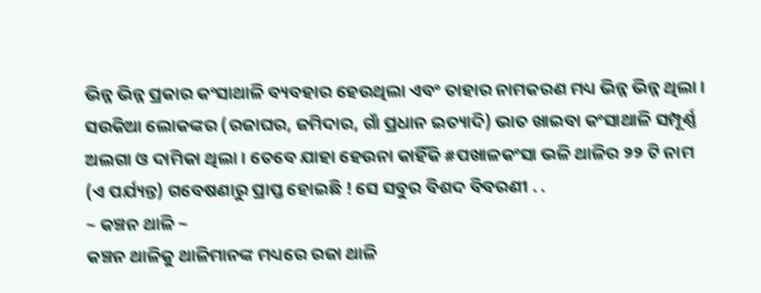ଭିନ୍ନ ଭିନ୍ନ ପ୍ରକାର କଂସାଥାଳି ବ୍ୟବହାର ହେଉଥିଲା ଏବଂ ତାହାର ନାମକରଣ ମଧ୍ୟ ଭିନ୍ନ ଭିନ୍ନ ଥିଲା । ସଉକିଆ ଲୋକଙ୍କର (ରଜାଘର, ଜମିଦାର, ଗାଁ ପ୍ରଧାନ ଇତ୍ୟାଦି) ଭାତ ଖାଇବା କଂସାଥାଳି ସମ୍ପୂର୍ଣ୍ଣ ଅଲଗା ଓ ଦାମିକା ଥିଲା । ତେବେ ଯାହା ହେଉନା କାହିଁକି #ପଖାଳକଂସା ଭଳି ଥାଳିର ୨୨ ଟି ନାମ (ଏ ପର୍ଯ୍ୟନ୍ତ) ଗବେଷଣାରୁ ପ୍ରାପ୍ତ ହୋଇଛି ! ସେ ସବୁର ବିଶଦ ବିବରଣୀ . .
~ କଞ୍ଚନ ଥାଳି ~
କଞ୍ଚନ ଥାଳିକୁ ଥାଳିମାନଙ୍କ ମଧ୍ୟରେ ରଜା ଥାଳି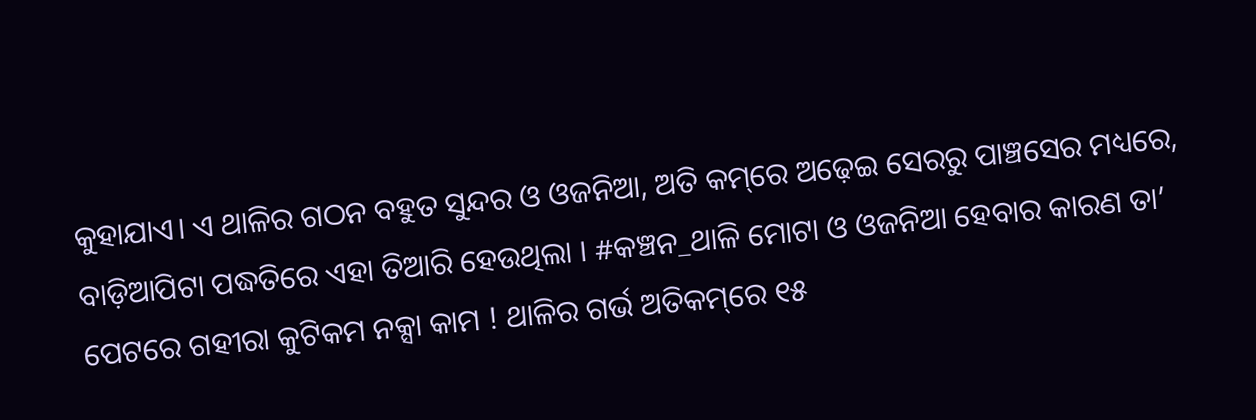କୁହାଯାଏ। ଏ ଥାଳିର ଗଠନ ବହୁତ ସୁନ୍ଦର ଓ ଓଜନିଆ, ଅତି କମ୍‌ରେ ଅଢ଼େଇ ସେରରୁ ପାଞ୍ଚସେର ମଧ୍ୟରେ, ବାଡ଼ିଆପିଟା ପଦ୍ଧତିରେ ଏହା ତିଆରି ହେଉଥିଲା । #କଞ୍ଚନ_ଥାଳି ମୋଟା ଓ ଓଜନିଆ ହେବାର କାରଣ ତା’ ପେଟରେ ଗହୀରା କୁଟିକମ ନକ୍ସା କାମ ! ଥାଳିର ଗର୍ଭ ଅତିକମ୍‌ରେ ୧୫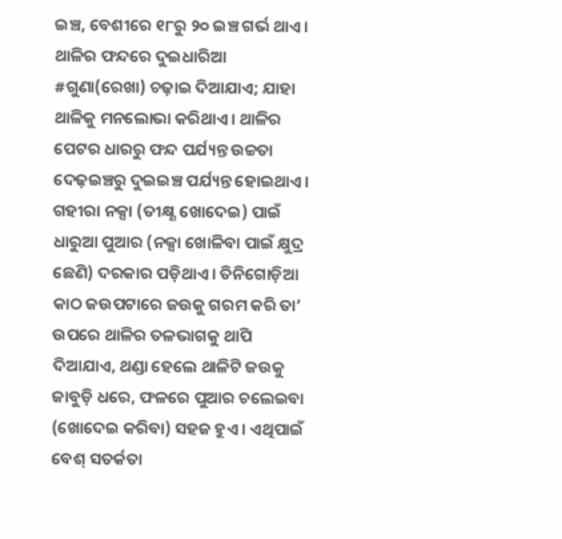ଇଞ୍ଚ, ବେଶୀରେ ୧୮ରୁ ୨୦ ଇଞ୍ଚ ଗର୍ଭ ଥାଏ। ଥାଳିର ଫନ୍ଦରେ ଦୁଇଧାରିଆ #ଗୁଣା(ରେଖା) ଚଢ଼ାଇ ଦିଆଯାଏ; ଯାହା ଥାଳିକୁ ମନଲୋଭା କରିଥାଏ। ଥାଳିର ପେଟର ଧାରରୁ ଫନ୍ଦ ପର୍ଯ୍ୟନ୍ତ ଉଚ୍ଚତା ଦେଢ଼ଇଞ୍ଚରୁ ଦୁଇଇଞ୍ଚ ପର୍ଯ୍ୟନ୍ତ ହୋଇଥାଏ। ଗହୀରା ନକ୍ସା (ତୀକ୍ଷ୍ଣ ଖୋଦେଇ) ପାଇଁ ଧାରୁଆ ପୁଆର (ନକ୍ସା ଖୋଳିବା ପାଇଁ କ୍ଷୁଦ୍ର ଛେଣି) ଦରକାର ପଡ଼ିଥାଏ। ତିନିଗୋଡ଼ିଆ କାଠ ଜଉପଟାରେ ଜଉକୁ ଗରମ କରି ତା’ ଉପରେ ଥାଳିର ତଳଭାଗକୁ ଥାପି ଦିଆଯାଏ, ଥଣ୍ଡା ହେଲେ ଥାଳିଟି ଜଉକୁ ଜାବୁଡ଼ି ଧରେ, ଫଳରେ ପୁଆର ଚଲେଇବା (ଖୋଦେଇ କରିବା) ସହଜ ହୁଏ । ଏଥିପାଇଁ ବେଶ୍ ସତର୍କତା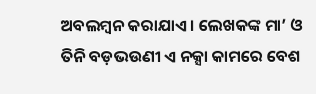ଅବଲମ୍ବନ କରାଯାଏ। ଲେଖକଙ୍କ ମା’ ଓ ତିନି ବଡ଼ଭଉଣୀ ଏ ନକ୍ସା କାମରେ ବେଶ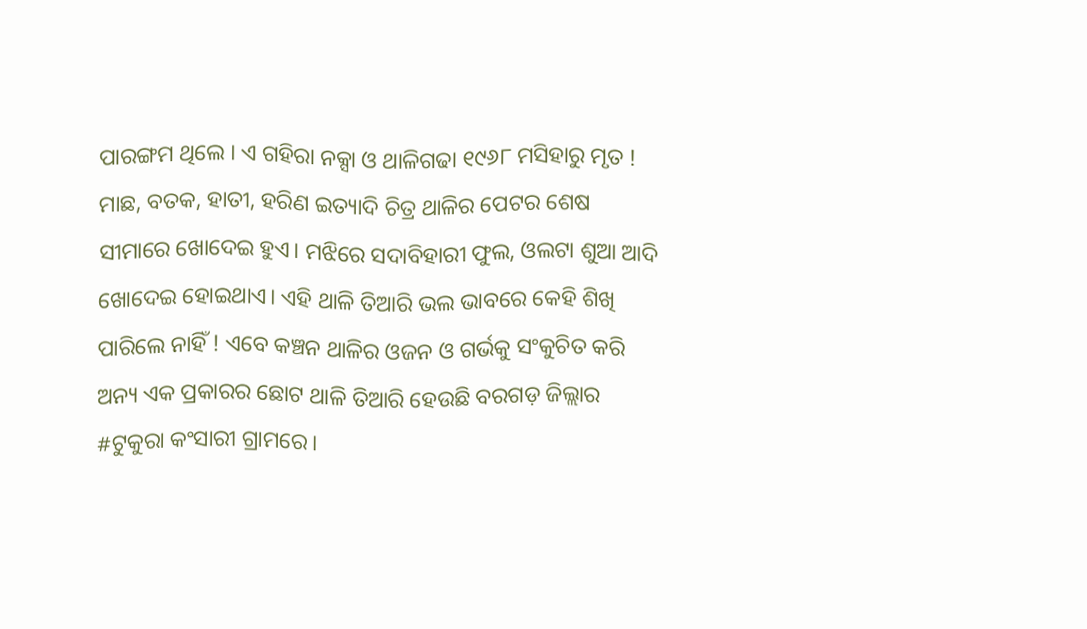ପାରଙ୍ଗମ ଥିଲେ । ଏ ଗହିରା ନକ୍ସା ଓ ଥାଳିଗଢା ୧୯୬୮ ମସିହାରୁ ମୃତ !
ମାଛ, ବତକ, ହାତୀ, ହରିଣ ଇତ୍ୟାଦି ଚିତ୍ର ଥାଳିର ପେଟର ଶେଷ ସୀମାରେ ଖୋଦେଇ ହୁଏ। ମଝିରେ ସଦାବିହାରୀ ଫୁଲ, ଓଲଟା ଶୁଆ ଆଦି ଖୋଦେଇ ହୋଇଥାଏ। ଏହି ଥାଳି ତିଆରି ଭଲ ଭାବରେ କେହି ଶିଖି ପାରିଲେ ନାହିଁ ! ଏବେ କଞ୍ଚନ ଥାଳିର ଓଜନ ଓ ଗର୍ଭକୁ ସଂକୁଚିତ କରି ଅନ୍ୟ ଏକ ପ୍ରକାରର ଛୋଟ ଥାଳି ତିଆରି ହେଉଛି ବରଗଡ଼ ଜିଲ୍ଲାର #ଟୁକୁରା କଂସାରୀ ଗ୍ରାମରେ।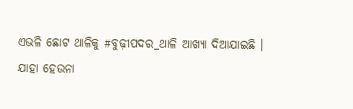ଏଭଳି ଛୋଟ ଥାଳିକୁ #ବୁଢ଼ୀପଦର_ଥାଳି ଆଖ୍ୟା ଦିଆଯାଇଛି ।
ଯାହା ହେଉନା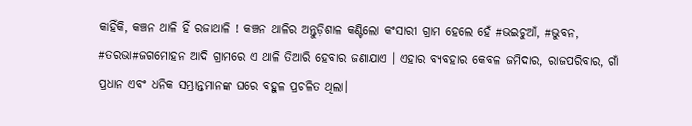କାହିଁକି, କଞ୍ଚନ ଥାଳି ହିଁ ରଜାଥାଳି ! କଞ୍ଚନ ଥାଳିର ଅନ୍ତୁଡ଼ିଶାଳ କଣ୍ଟିଲୋ କଂସାରୀ ଗ୍ରାମ ହେଲେ ହେଁ #ଭଇଚୁଆଁ, #ଭୁବନ, #ତରଭା#ଜଗମୋହନ ଆଦି ଗ୍ରାମରେ ଏ ଥାଳି ତିଆରି ହେବାର ଜଣାଯାଏ । ଏହାର ବ୍ୟବହାର କେବଳ ଜମିଦାର, ରାଜପରିବାର, ଗାଁ ପ୍ରଧାନ ଏବଂ ଧନିକ ସମ୍ଭ୍ରାନ୍ତମାନଙ୍କ ଘରେ ବହୁଳ ପ୍ରଚଳିତ ଥିଲା।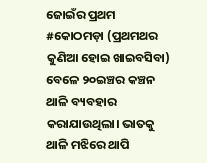ଜୋଇଁର ପ୍ରଥମ #କୋଠମଡ଼ା (ପ୍ରଥମଥର କୁଣିଆ ହୋଇ ଖାଇବସିବା) ବେଳେ ୨୦ଇଞ୍ଚର କଞ୍ଚନ ଥାଳି ବ୍ୟବହାର କରାଯାଉଥିଲା। ଭାତକୁ ଥାଳି ମଝିରେ ଥାପି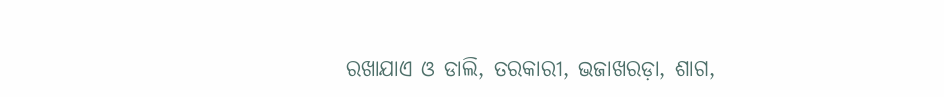ରଖାଯାଏ ଓ ଡାଲି, ତରକାରୀ, ଭଜାଖରଡ଼ା, ଶାଗ,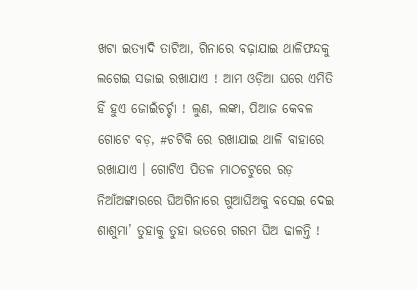ଖଟା ଇତ୍ୟାଦି ତାଟିଆ, ଗିନାରେ ବଢ଼ାଯାଇ ଥାଳିଫନ୍ଦକୁ ଲଗେଇ ସଜାଇ ରଖାଯାଏ ! ଆମ ଓଡ଼ିଆ ଘରେ ଏମିତି ହିଁ ହୁଏ ଜୋଇଁଚର୍ଚ୍ଚା ! ଲୁଣ, ଲଙ୍କା, ପିଆଜ କେବଳ ଗୋଟେ ବଡ଼, #ଚଟିକି ରେ ରଖାଯାଇ ଥାଳି ବାହାରେ ରଖାଯାଏ । ଗୋଟିଏ ପିତଳ ମାଠଚଟୁରେ ରଡ଼ ନିଆଁଅଙ୍ଗାରରେ ଘିଅଗିନାରେ ଗୁଆଘିଅକୁ ବସେଇ ଦେଇ ଶାଶୁମା’ ତୁହାକୁ ତୁହା ଭତରେ ଗରମ ଘିଅ ଢାଳନ୍ତି !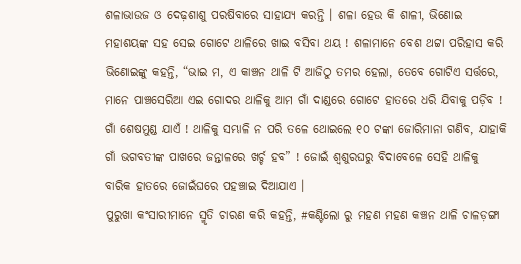ଶଳାଭାଉଜ ଓ ଦେଢ଼ଶାଶୁ ପରଷିବାରେ ସାହାଯ୍ୟ କରନ୍ତି । ଶଳା ହେଉ କି ଶାଳୀ, ଭିଣୋଇ ମହାଶୟଙ୍କ ସହ ସେଇ ଗୋଟେ ଥାଳିରେ ଖାଇ ବସିବା ଥୟ ! ଶଳାମାନେ ବେଶ ଥଟ୍ଟା ପରିହାସ କରି ଭିଣୋଇଙ୍କୁ କହନ୍ତି, “ଭାଇ ମ, ଏ କାଞ୍ଚନ ଥାଳି ଟି ଆଜିଠୁ ତମର ହେଲା, ତେବେ ଗୋଟିଏ ସର୍ତ୍ତରେ, ମାନେ ପାଞ୍ଚସେରିଆ ଏଇ ଗୋଦର ଥାଳିକୁ ଆମ ଗାଁ ଦାଣ୍ଡରେ ଗୋଟେ ହାତରେ ଧରି ଯିବାକୁ ପଡ଼ିବ ! ଗାଁ ଶେଷମୁଣ୍ଡ ଯାଏଁ ! ଥାଳିକୁ ସମ୍ଭାଳି ନ ପରି ତଳେ ଥୋଇଲେ ୧୦ ଟଙ୍କା ଜୋରିମାନା ଗଣିବ, ଯାହାକି ଗାଁ ଭଗବତୀଙ୍କ ପାଖରେ ଜନ୍ତାଳରେ ଖର୍ଚ୍ଚ ହବ” ! ଜୋଇଁ ଶ୍ବଶୁରଘରୁ ବିଦାବେଳେ ସେହି ଥାଳିକୁ ବାରିକ ହାତରେ ଜୋଇଁଘରେ ପହଞ୍ଚାଇ ଦିଆଯାଏ ।
ପୁରୁଖା କଂସାରୀମାନେ ସ୍ମୃତି ଚାରଣ କରି କହନ୍ତି, #କଣ୍ଟିଲୋ ରୁ ମହଣ ମହଣ କଞ୍ଚନ ଥାଳି ଚାଳଡ଼ଙ୍ଗା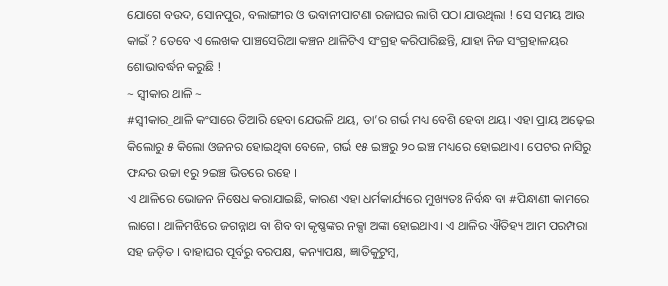ଯୋଗେ ବଉଦ, ସୋନପୁର, ବଲାଙ୍ଗୀର ଓ ଭବାନୀପାଟଣା ରଜାଘର ଲାଗି ପଠା ଯାଉଥିଲା ! ସେ ସମୟ ଆଉ କାଇଁ ? ତେବେ ଏ ଲେଖକ ପାଞ୍ଚସେରିଆ କଞ୍ଚନ ଥାଳିଟିଏ ସଂଗ୍ରହ କରିପାରିଛନ୍ତି, ଯାହା ନିଜ ସଂଗ୍ରହାଳୟର ଶୋଭାବର୍ଦ୍ଧନ କରୁଛି !
~ ସ୍ବୀକାର ଥାଳି ~
#ସ୍ବୀକାର_ଥାଳି କଂସାରେ ତିଆରି ହେବା ଯେଭଳି ଥୟ, ତା’ର ଗର୍ଭ ମଧ୍ୟ ବେଶି ହେବା ଥୟ। ଏହା ପ୍ରାୟ ଅଢ଼େଇ କିଲୋରୁ ୫ କିଲୋ ଓଜନର ହୋଇଥିବା ବେଳେ, ଗର୍ଭ ୧୫ ଇଞ୍ଚରୁ ୨୦ ଇଞ୍ଚ ମଧ୍ୟରେ ହୋଇଥାଏ। ପେଟର ନାସିରୁ ଫନ୍ଦର ଉଚ୍ଚା ୧ରୁ ୨ଇଞ୍ଚ ଭିତରେ ରହେ ।
ଏ ଥାଳିରେ ଭୋଜନ ନିଷେଧ କରାଯାଇଛି, କାରଣ ଏହା ଧର୍ମକାର୍ଯ୍ୟରେ ମୁଖ୍ୟତଃ ନିର୍ବନ୍ଧ ବା #ପିନ୍ଧାଣୀ କାମରେ ଲାଗେ। ଥାଳିମଝିରେ ଜଗନ୍ନାଥ ବା ଶିବ ବା କୃଷ୍ଣଙ୍କର ନକ୍ସା ଅଙ୍କା ହୋଇଥାଏ। ଏ ଥାଳିର ଐତିହ୍ୟ ଆମ ପରମ୍ପରା ସହ ଜଡ଼ିତ । ବାହାଘର ପୂର୍ବରୁ ବରପକ୍ଷ, କନ୍ୟାପକ୍ଷ, ଜ୍ଞାତିକୁଟୁମ୍ବ,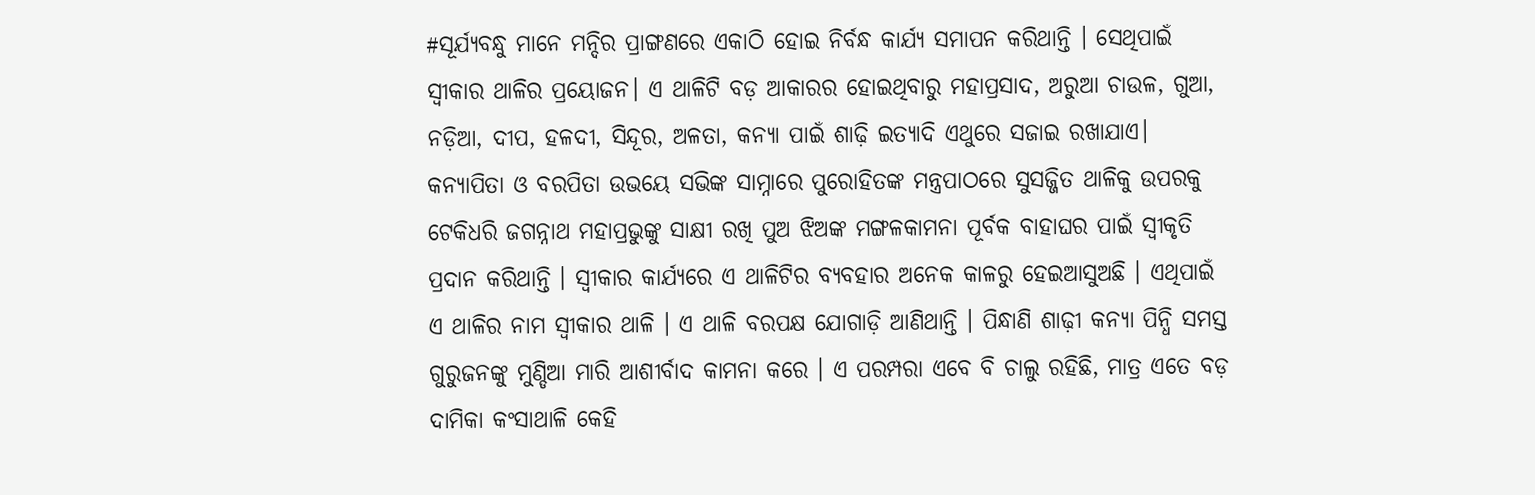#ସୂର୍ଯ୍ୟବନ୍ଧୁ ମାନେ ମନ୍ଦିର ପ୍ରାଙ୍ଗଣରେ ଏକାଠି ହୋଇ ନିର୍ବନ୍ଧ କାର୍ଯ୍ୟ ସମାପନ କରିଥାନ୍ତି । ସେଥିପାଇଁ ସ୍ବୀକାର ଥାଳିର ପ୍ରୟୋଜନ। ଏ ଥାଳିଟି ବଡ଼ ଆକାରର ହୋଇଥିବାରୁ ମହାପ୍ରସାଦ, ଅରୁଆ ଚାଉଳ, ଗୁଆ, ନଡ଼ିଆ, ଦୀପ, ହଳଦୀ, ସିନ୍ଦୂର, ଅଳତା, କନ୍ୟା ପାଇଁ ଶାଢ଼ି ଇତ୍ୟାଦି ଏଥୁରେ ସଜାଇ ରଖାଯାଏ। କନ୍ୟାପିତା ଓ ବରପିତା ଉଭୟେ ସଭିଙ୍କ ସାମ୍ନାରେ ପୁରୋହିତଙ୍କ ମନ୍ତ୍ରପାଠରେ ସୁସଜ୍ଜିତ ଥାଳିକୁ ଉପରକୁ ଟେକିଧରି ଜଗନ୍ନାଥ ମହାପ୍ରଭୁଙ୍କୁ ସାକ୍ଷୀ ରଖି ପୁଅ ଝିଅଙ୍କ ମଙ୍ଗଳକାମନା ପୂର୍ବକ ବାହାଘର ପାଇଁ ସ୍ବୀକୃତି ପ୍ରଦାନ କରିଥାନ୍ତି । ସ୍ବୀକାର କାର୍ଯ୍ୟରେ ଏ ଥାଳିଟିର ବ୍ୟବହାର ଅନେକ କାଳରୁ ହେଇଆସୁଅଛି । ଏଥିପାଇଁ ଏ ଥାଳିର ନାମ ସ୍ବୀକାର ଥାଳି । ଏ ଥାଳି ବରପକ୍ଷ ଯୋଗାଡ଼ି ଆଣିଥାନ୍ତି । ପିନ୍ଧାଣି ଶାଢ଼ୀ କନ୍ୟା ପିନ୍ଧି ସମସ୍ତ ଗୁରୁଜନଙ୍କୁ ମୁଣ୍ଡିଆ ମାରି ଆଶୀର୍ବାଦ କାମନା କରେ । ଏ ପରମ୍ପରା ଏବେ ବି ଚାଲୁ ରହିଛି, ମାତ୍ର ଏତେ ବଡ଼ ଦାମିକା କଂସାଥାଳି କେହି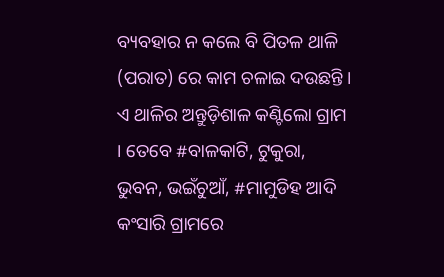ବ୍ୟବହାର ନ କଲେ ବି ପିତଳ ଥାଳି (ପରାତ) ରେ କାମ ଚଳାଇ ଦଉଛନ୍ତି ।
ଏ ଥାଳିର ଅନ୍ତୁଡ଼ିଶାଳ କଣ୍ଟିଲୋ ଗ୍ରାମ । ତେବେ #ବାଳକାଟି, ଟୁକୁରା, ଭୁବନ, ଭଇଁଚୁଆଁ, #ମାମୁଡିହ ଆଦି କଂସାରି ଗ୍ରାମରେ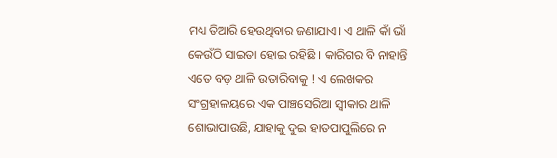ମଧ୍ୟ ତିଆରି ହେଉଥିବାର ଜଣାଯାଏ। ଏ ଥାଳି କାଁ ଭାଁ କେଉଁଠି ସାଇତା ହୋଇ ରହିଛି । କାରିଗର ବି ନାହାନ୍ତି ଏତେ ବଡ଼ ଥାଳି ଉତାରିବାକୁ ! ଏ ଲେଖକର ସଂଗ୍ରହାଳୟରେ ଏକ ପାଞ୍ଚସେରିଆ ସ୍ବୀକାର ଥାଳି ଶୋଭାପାଉଛି, ଯାହାକୁ ଦୁଇ ହାତପାପୁଲିରେ ନ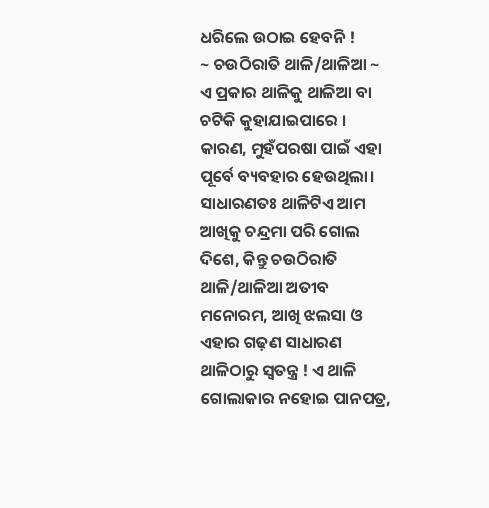ଧରିଲେ ଉଠାଇ ହେବନି !
~ ଚଉଠିରାତି ଥାଳି/ଥାଳିଆ ~
ଏ ପ୍ରକାର ଥାଳିକୁ ଥାଳିଆ ବା ଚଟିକି କୁହାଯାଇପାରେ । କାରଣ, ମୁହଁପରଷା ପାଇଁ ଏହା ପୂର୍ବେ ବ୍ୟବହାର ହେଉଥିଲା। ସାଧାରଣତଃ ଥାଳିଟିଏ ଆମ ଆଖିକୁ ଚନ୍ଦ୍ରମା ପରି ଗୋଲ ଦିଶେ, କିନ୍ତୁ ଚଉଠିରାତି ଥାଳି/ଥାଳିଆ ଅତୀବ ମନୋରମ, ଆଖି ଝଲସା ଓ ଏହାର ଗଢ଼ଣ ସାଧାରଣ ଥାଳିଠାରୁ ସ୍ୱତନ୍ତ୍ର ! ଏ ଥାଳି ଗୋଲାକାର ନହୋଇ ପାନପତ୍ର,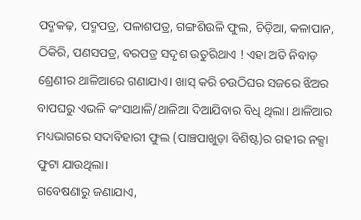ପଦ୍ମକଢ଼, ପଦ୍ମପତ୍ର, ପଳାଶପତ୍ର, ଗଙ୍ଗଶିଉଳି ଫୁଲ, ଚିଡ଼ିଆ, କଳାପାନ, ଠିକିରି, ପଣସପତ୍ର, ବରପତ୍ର ସଦୃଶ ଉତୁରିଥାଏ ! ଏହା ଅତି ନିବାଡ଼ ଶ୍ରେଣୀର ଥାଳିଆରେ ଗଣାଯାଏ। ଖାସ୍ କରି ଚଉଠିଘର ସଜରେ ଝିଅର ବାପଘରୁ ଏଭଳି କଂସାଥାଳି/ଥାଳିଆ ଦିଆଯିବାର ବିଧି ଥିଲା। ଥାଳିଆର ମଧ୍ୟଭାଗରେ ସଦାବିହାରୀ ଫୁଲ (ପାଞ୍ଚପାଖୁଡ଼ା ବିଶିଷ୍ଟ)ର ଗହୀର ନକ୍ସା ଫୁଟା ଯାଉଥିଲା।
ଗବେଷଣାରୁ ଜଣାଯାଏ,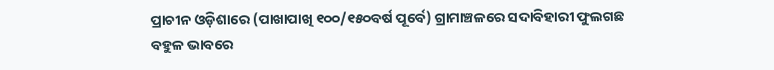ପ୍ରାଚୀନ ଓଡ଼ିଶାରେ (ପାଖାପାଖି ୧୦୦/୧୫୦ବର୍ଷ ପୂର୍ବେ) ଗ୍ରାମାଞ୍ଚଳରେ ସଦାବିହାରୀ ଫୁଲଗଛ ବହୁଳ ଭାବରେ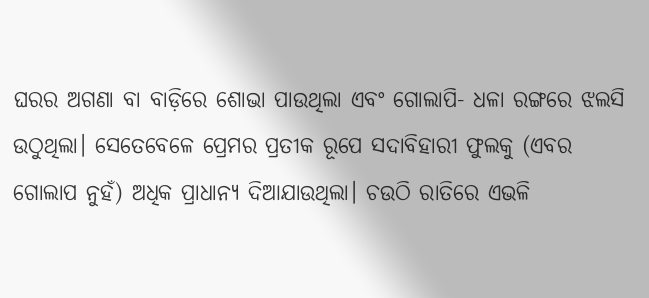ଘରର ଅଗଣା ବା ବାଡ଼ିରେ ଶୋଭା ପାଉଥିଲା ଏବଂ ଗୋଲାପି- ଧଳା ରଙ୍ଗରେ ଝଲସି ଉଠୁଥିଲା। ସେତେବେଳେ ପ୍ରେମର ପ୍ରତୀକ ରୂପେ ସଦାବିହାରୀ ଫୁଲକୁ (ଏବର ଗୋଲାପ ନୁହଁ) ଅଧିକ ପ୍ରାଧାନ୍ୟ ଦିଆଯାଉଥିଲା। ଚଉଠି ରାତିରେ ଏଭଳି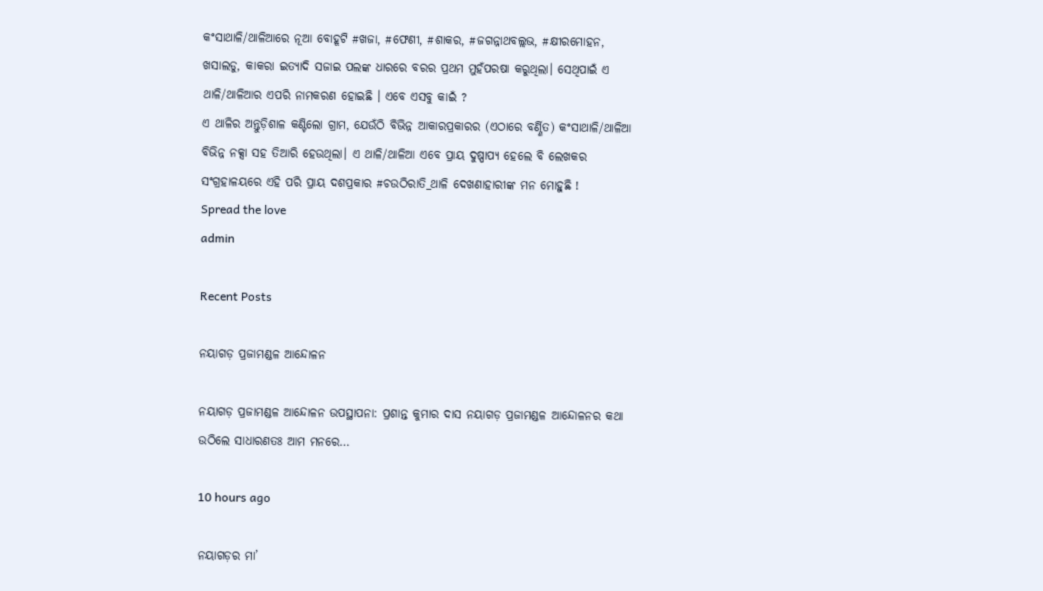କଂସାଥାଳି/ଥାଳିଆରେ ନୂଆ ବୋହୂଟି #ଖଜା, #ଫେଣୀ, #ଶାକର, #ଜଗନ୍ନାଥବଲ୍ଲଭ, #କ୍ଷୀରମୋହନ, ଖସାଲଡୁ, କାକରା ଇତ୍ୟାଦି ସଜାଇ ପଲଙ୍କ ଧାରରେ ବରର ପ୍ରଥମ ମୁହଁପରଷା କରୁଥିଲା। ସେଥିପାଇଁ ଏ ଥାଳି/ଥାଳିଆର ଏପରି ନାମକରଣ ହୋଇଛି । ଏବେ ଏସବୁ କାଇଁ ?
ଏ ଥାଳିର ଅନ୍ତୁଡ଼ିଶାଳ କଣ୍ଟିଲୋ ଗ୍ରାମ, ଯେଉଁଠି ବିଭିନ୍ନ ଆକାରପ୍ରକାରର (ଏଠାରେ ବର୍ଣ୍ଣିତ) କଂସାଥାଳି/ଥାଳିଆ ବିଭିନ୍ନ ନକ୍ସା ସହ ତିଆରି ହେଉଥିଲା। ଏ ଥାଳି/ଥାଳିଆ ଏବେ ପ୍ରାୟ ଦୁଷ୍ପାପ୍ୟ ହେଲେ ବି ଲେଖକର ସଂଗ୍ରହାଳୟରେ ଏହି ପରି ପ୍ରାୟ ଦଶପ୍ରକାର #ଚଉଠିରାତି_ଥାଳି ଦେଖଣାହାରୀଙ୍କ ମନ ମୋହୁଛି !
Spread the love
admin

Recent Posts

ନୟାଗଡ଼ ପ୍ରଜାମଣ୍ଡଳ ଆନ୍ଦୋଳନ

ନୟାଗଡ଼ ପ୍ରଜାମଣ୍ଡଳ ଆନ୍ଦୋଳନ ଉପସ୍ଥାପନା: ପ୍ରଶାନ୍ତ କୁମାର ଦାସ ନୟାଗଡ଼ ପ୍ରଜାମଣ୍ଡଳ ଆନ୍ଦୋଳନର କଥା ଉଠିଲେ ସାଧାରଣତଃ ଆମ ମନରେ…

10 hours ago

ନୟାଗଡ଼ର ମା’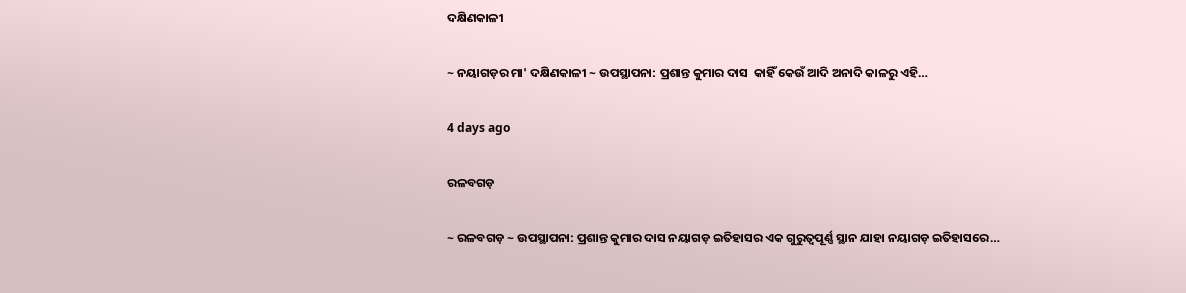ଦକ୍ଷିଣକାଳୀ

~ ନୟାଗଡ଼ର ମା' ଦକ୍ଷିଣକାଳୀ ~ ଉପସ୍ଥାପନା: ପ୍ରଶାନ୍ତ କୁମାର ଦାସ  କାହିଁ କେଉଁ ଆଦି ଅନାଦି କାଳରୁ ଏହି…

4 days ago

ରଳବଗଡ଼

~ ରଳବଗଡ଼ ~ ଉପସ୍ଥାପନା: ପ୍ରଶାନ୍ତ କୁମାର ଦାସ ନୟାଗଡ଼ ଇତିହାସର ଏକ ଗୁରୁତ୍ୱପୂର୍ଣ୍ଣ ସ୍ଥାନ ଯାହା ନୟାଗଡ଼ ଇତିହାସରେ…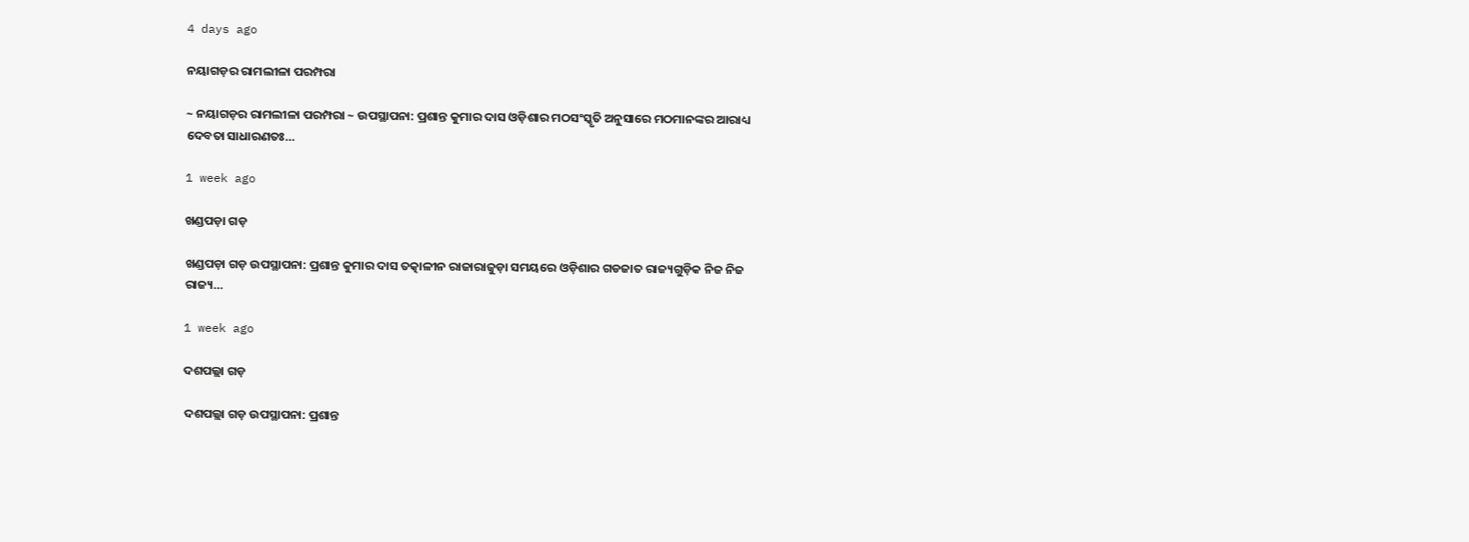4 days ago

ନୟାଗଡ଼ର ରାମଲୀଳା ପରମ୍ପରା

~ ନୟାଗଡ଼ର ରାମଲୀଳା ପରମ୍ପରା ~ ଉପସ୍ଥାପନା: ପ୍ରଶାନ୍ତ କୁମାର ଦାସ ଓଡ଼ିଶାର ମଠସଂସ୍କୃତି ଅନୁସାରେ ମଠମାନଙ୍କର ଆରାଧ୍ୟ ଦେବତା ସାଧାରଣତଃ…

1 week ago

ଖଣ୍ଡପଡ଼ା ଗଡ଼

ଖଣ୍ଡପଡ଼ା ଗଡ଼ ଉପସ୍ଥାପନା: ପ୍ରଶାନ୍ତ କୁମାର ଦାସ ତତ୍କାଳୀନ ରାଜାରାଜୁଡ଼ା ସମୟରେ ଓଡ଼ିଶାର ଗଡଜାତ ରାଜ୍ୟଗୁଡ଼ିକ ନିଜ ନିଜ ରାଜ୍ୟ…

1 week ago

ଦଶପଲ୍ଲା ଗଡ଼

ଦଶପଲ୍ଲା ଗଡ଼ ଉପସ୍ଥାପନା: ପ୍ରଶାନ୍ତ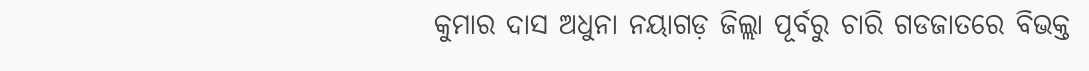କୁମାର ଦାସ ଅଧୁନା ନୟାଗଡ଼ ଜିଲ୍ଲା ପୂର୍ବରୁ ଚାରି ଗଡଜାତରେ ବିଭକ୍ତ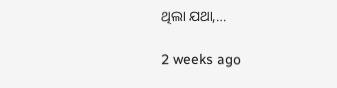ଥିଲା ଯଥା,…

2 weeks ago